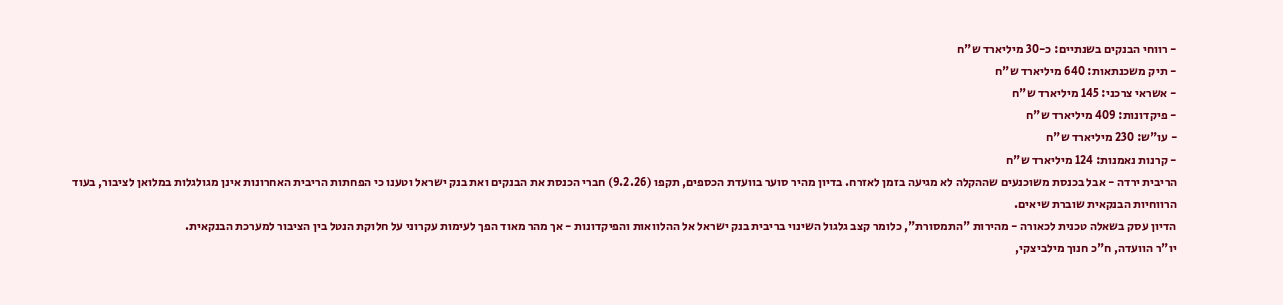- רווחי הבנקים בשנתיים: כ-30 מיליארד ש"ח
- תיק משכנתאות: 640 מיליארד ש"ח
- אשראי צרכני: 145 מיליארד ש"ח
- פיקדונות: 409 מיליארד ש"ח
- עו"ש: 230 מיליארד ש"ח
- קרנות נאמנות: 124 מיליארד ש"ח
הריבית ירדה - אבל בכנסת משוכנעים שההקלה לא מגיעה בזמן לאזרח. בדיון מהיר סוער בוועדת הכספים, תקפו (9.2.26) חברי הכנסת את הבנקים ואת בנק ישראל וטענו כי הפחתות הריבית האחרונות אינן מגולגלות במלואן לציבור, בעוד הרווחיות הבנקאית שוברת שיאים.
הדיון עסק בשאלה טכנית לכאורה - מהירות "התמסורת", כלומר קצב גלגול השינוי בריבית בנק ישראל אל ההלוואות והפיקדונות - אך מהר מאוד הפך לעימות עקרוני על חלוקת הנטל בין הציבור למערכת הבנקאית.
יו"ר הוועדה, ח"כ חנוך מילביצקי,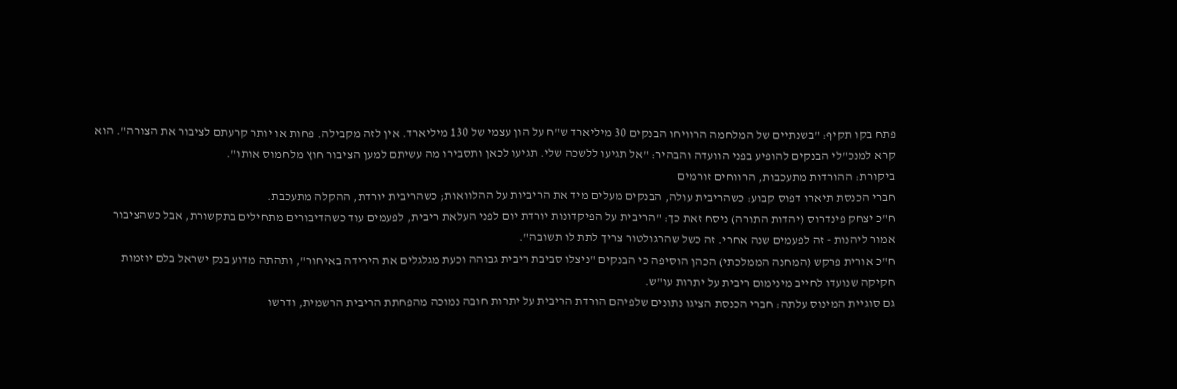פתח בקו תקיף: "בשנתיים של המלחמה הרוויחו הבנקים 30 מיליארד ש"ח על הון עצמי של 130 מיליארד. אין לזה מקבילה. פחות או יותר קרעתם לציבור את הצורה". הוא קרא למנכ"לי הבנקים להופיע בפני הוועדה והבהיר: "אל תגיעו ללשכה שלי. תגיעו לכאן ותסבירו מה עשיתם למען הציבור חוץ מלחמוס אותו".
ביקורת: ההורדות מתעכבות, הרווחים זורמים
חברי הכנסת תיארו דפוס קבוע: כשהריבית עולה, הבנקים מעלים מיד את הריביות על ההלוואות; כשהריבית יורדת, ההקלה מתעכבת.
ח"כ יצחק פינדרוס (יהדות התורה) ניסח זאת כך: "הריבית על הפיקדונות יורדת יום לפני העלאת ריבית, לפעמים עוד כשהדיבורים מתחילים בתקשורת, אבל כשהציבור אמור ליהנות - זה לפעמים שנה אחרי. זה כשל שהרגולטור צריך לתת לו תשובה".
ח"כ אורית פרקש (המחנה הממלכתי) הכהן הוסיפה כי הבנקים "ניצלו סביבת ריבית גבוהה וכעת מגלגלים את הירידה באיחור", ותהתה מדוע בנק ישראל בלם יוזמות חקיקה שנועדו לחייב מינימום ריבית על יתרות עו"ש.
גם סוגיית המינוס עלתה: חברי הכנסת הציגו נתונים שלפיהם הורדת הריבית על יתרות חובה נמוכה מהפחתת הריבית הרשמית, ודרשו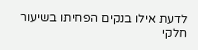לדעת אילו בנקים הפחיתו בשיעור חלקי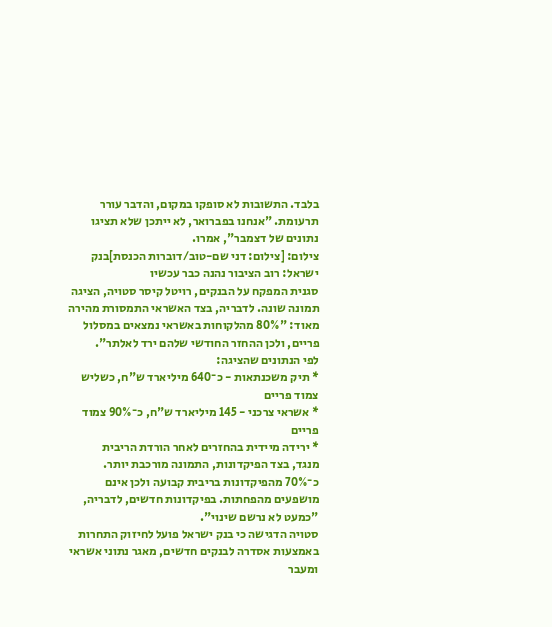בלבד. התשובות לא סופקו במקום, והדבר עורר תרעומת. "אנחנו בפברואר, לא ייתכן שלא תציגו נתונים של דצמבר", אמרו.
צילום: [צילום: דני שם-טוב/דוברות הכנסת]בנק ישראל: רוב הציבור נהנה כבר עכשיו
סגנית המפקח על הבנקים, רויטל קיסר סטויה, הציגה תמונה שונה. לדבריה, בצד האשראי התמסורת מהירה מאוד: "80% מהלקוחות באשראי נמצאים במסלול פריים, ולכן ההחזר החודשי שלהם ירד לאלתר".
לפי הנתונים שהציגה:
* תיק משכנתאות - כ־640 מיליארד ש"ח, כשליש צמוד פריים
* אשראי צרכני - 145 מיליארד ש"ח, כ־90% צמוד פריים
* ירידה מיידית בהחזרים לאחר הורדת הריבית
מנגד, בצד הפיקדונות, התמונה מורכבת יותר. כ־70% מהפיקדונות בריבית קבועה ולכן אינם מושפעים מהפחתות. בפיקדונות חדשים, לדבריה, "כמעט לא נרשם שינוי".
סטויה הדגישה כי בנק ישראל פועל לחיזוק התחרות באמצעות אסדרה לבנקים חדשים, מאגר נתוני אשראי ומעבר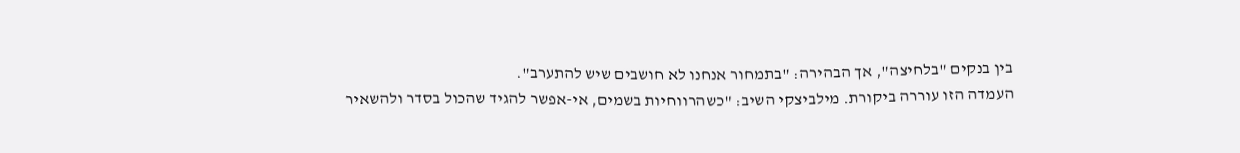בין בנקים "בלחיצה", אך הבהירה: "בתמחור אנחנו לא חושבים שיש להתערב".
העמדה הזו עוררה ביקורת. מילביצקי השיב: "כשהרווחיות בשמים, אי-אפשר להגיד שהכול בסדר ולהשאיר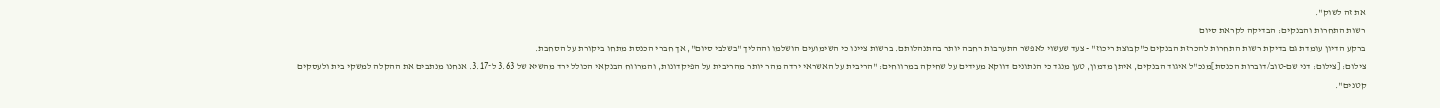את זה לשוק".
רשות התחרות והבנקים: הבדיקה לקראת סיום
ברקע הדיון עומדת גם בדיקת רשות התחרות להכרזת הבנקים כ"קבוצת ריכוז" - צעד שעשוי לאפשר התערבות רחבה יותר בהתנהלותם. ברשות ציינו כי השימועים הושלמו וההליך "בשלבי סיום", אך חברי הכנסת מתחו ביקורת על הסחבת.
צילום: [צילום: דני שם-טוב/דוברות הכנסת]מנכ"ל איגוד הבנקים, איתן מדמון, טען מנגד כי הנתונים דווקא מעידים על שחיקה במרווחים: "הריבית על האשראי ירדה מהר יותר מהריבית על הפיקדונות, והמרווח הבנקאי הכולל ירד מהשיא של 3.63 ל־3.17. אנחנו מנתבים את ההקלה למשקי בית ולעסקים קטנים".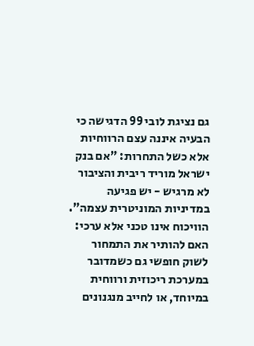גם נציגת לובי 99 הדגישה כי הבעיה איננה עצם הרווחיות אלא כשל התחרות: "אם בנק ישראל מוריד ריבית והציבור לא מרגיש - יש פגיעה במדיניות המוניטרית עצמה".
הוויכוח אינו טכני אלא ערכי: האם להותיר את התמחור לשוק חופשי גם כשמדובר במערכת ריכוזית ורווחית במיוחד, או לחייב מנגנונים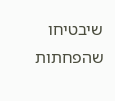שיבטיחו שהפחתות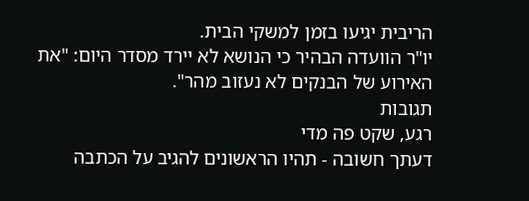הריבית יגיעו בזמן למשקי הבית.
יו"ר הוועדה הבהיר כי הנושא לא יירד מסדר היום: "את האירוע של הבנקים לא נעזוב מהר".
תגובות
רגע, שקט פה מדי
דעתך חשובה - תהיו הראשונים להגיב על הכתבה